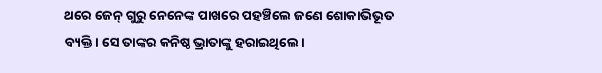ଥରେ ଜେନ୍ ଗୁରୁ ନେନେଙ୍କ ପାଖରେ ପହଞ୍ଚିଲେ ଜଣେ ଶୋକାଭିଭୂତ ବ୍ୟକ୍ତି। ସେ ତାଙ୍କର କନିଷ୍ଠ ଭ୍ରାତାଙ୍କୁ ହରାଇଥିଲେ।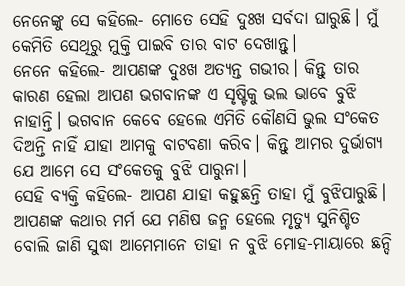ନେନେଙ୍କୁ ସେ କହିଲେ- ମୋତେ ସେହି ଦୁଃଖ ସର୍ବଦା ଘାରୁଛି। ମୁଁ କେମିତି ସେଥିରୁ ମୁକ୍ତି ପାଇବି ତାର ବାଟ ଦେଖାନ୍ତୁ।
ନେନେ କହିଲେ- ଆପଣଙ୍କ ଦୁଃଖ ଅତ୍ୟନ୍ତ ଗଭୀର। କିନ୍ତୁ ତାର କାରଣ ହେଲା ଆପଣ ଭଗବାନଙ୍କ ଏ ସୃଷ୍ଟିକୁ ଭଲ ଭାବେ ବୁଝି ନାହାନ୍ତି। ଭଗବାନ କେବେ ହେଲେ ଏମିତି କୌଣସି ଭୁଲ ସଂକେତ ଦିଅନ୍ତି ନାହିଁ ଯାହା ଆମକୁ ବାଟବଣା କରିବ। କିନ୍ତୁ ଆମର ଦୁର୍ଭାଗ୍ୟ ଯେ ଆମେ ସେ ସଂକେତକୁ ବୁଝି ପାରୁନା।
ସେହି ବ୍ୟକ୍ତି କହିଲେ- ଆପଣ ଯାହା କହୁଛନ୍ତି ତାହା ମୁଁ ବୁଝିପାରୁଛି। ଆପଣଙ୍କ କଥାର ମର୍ମ ଯେ ମଣିଷ ଜନ୍ମ ହେଲେ ମୃତ୍ୟୁ ସୁନିଶ୍ଚିତ ବୋଲି ଜାଣି ସୁଦ୍ଧା ଆମେମାନେ ତାହା ନ ବୁଝି ମୋହ-ମାୟାରେ ଛନ୍ଦି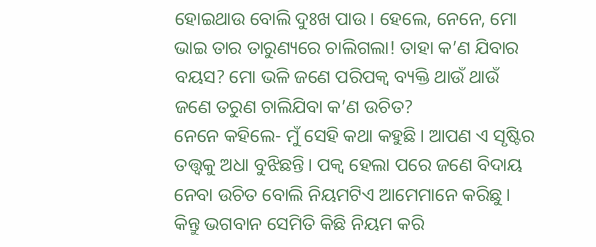ହୋଇଥାଉ ବୋଲି ଦୁଃଖ ପାଉ। ହେଲେ, ନେନେ, ମୋ ଭାଇ ତାର ତାରୁଣ୍ୟରେ ଚାଲିଗଲା! ତାହା କ’ଣ ଯିବାର ବୟସ? ମୋ ଭଳି ଜଣେ ପରିପକ୍ବ ବ୍ୟକ୍ତି ଥାଉଁ ଥାଉଁ ଜଣେ ତରୁଣ ଚାଲିଯିବା କ’ଣ ଉଚିତ?
ନେନେ କହିଲେ- ମୁଁ ସେହି କଥା କହୁଛି। ଆପଣ ଏ ସୃଷ୍ଟିର ତତ୍ତ୍ବକୁ ଅଧା ବୁଝିଛନ୍ତି। ପକ୍ବ ହେଲା ପରେ ଜଣେ ବିଦାୟ ନେବା ଉଚିତ ବୋଲି ନିୟମଟିଏ ଆମେମାନେ କରିଛୁ। କିନ୍ତୁ ଭଗବାନ ସେମିତି କିଛି ନିୟମ କରି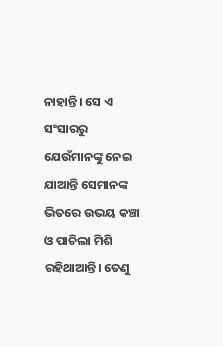ନାହାନ୍ତି। ସେ ଏ ସଂସାରରୁ ଯେଉଁମାନଙ୍କୁ ନେଇ ଯାଆନ୍ତି ସେମାନଙ୍କ ଭିତରେ ଉଭୟ କଞ୍ଚା ଓ ପାଚିଲା ମିଶି ରହିଥାଆନ୍ତି। ତେଣୁ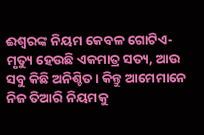ଈଶ୍ବରଙ୍କ ନିୟମ କେବଳ ଗୋଟିଏ- ମୃତ୍ୟୁ ହେଉଛି ଏକମାତ୍ର ସତ୍ୟ, ଆଉ ସବୁ କିଛି ଅନିଶ୍ଚିତ। କିନ୍ତୁ ଆମେମାନେ ନିଜ ତିଆରି ନିୟମକୁ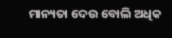ମାନ୍ୟତା ଦେଉ ବୋଲି ଅଧିକ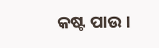କଷ୍ଟ ପାଉ।